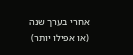אחרי בערך שנה (או אפילו יותר)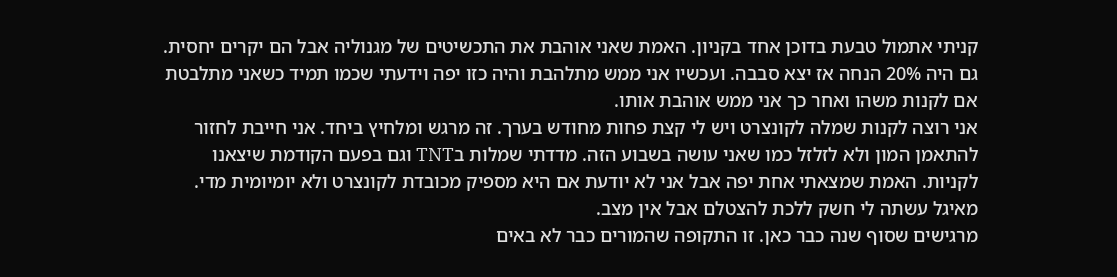קניתי אתמול טבעת בדוכן אחד בקניון. האמת שאני אוהבת את התכשיטים של מגנוליה אבל הם יקרים יחסית. גם היה 20% הנחה אז יצא סבבה. ועכשיו אני ממש מתלהבת והיה כזו יפה וידעתי שכמו תמיד כשאני מתלבטת אם לקנות משהו ואחר כך אני ממש אוהבת אותו.
אני רוצה לקנות שמלה לקונצרט ויש לי קצת פחות מחודש בערך. זה מרגש ומלחיץ ביחד. אני חייבת לחזור להתאמן המון ולא לזלזל כמו שאני עושה בשבוע הזה. מדדתי שמלות בTNT וגם בפעם הקודמת שיצאנו לקניות. האמת שמצאתי אחת יפה אבל אני לא יודעת אם היא מספיק מכובדת לקונצרט ולא יומיומית מדי.
מאיגל עשתה לי חשק ללכת להצטלם אבל אין מצב.
מרגישים שסוף שנה כבר כאן. זו התקופה שהמורים כבר לא באים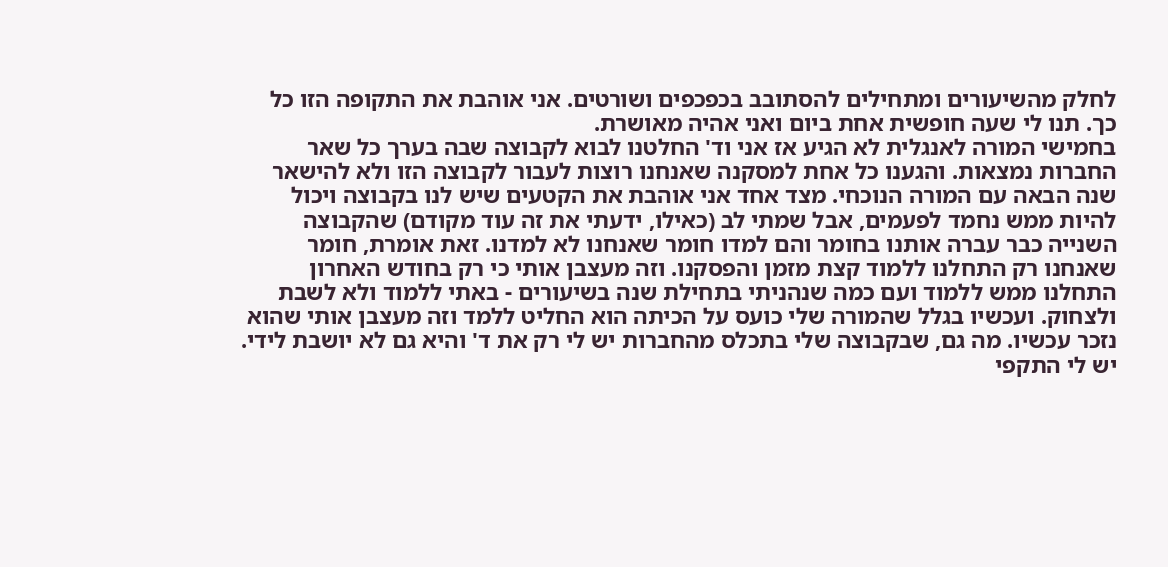לחלק מהשיעורים ומתחילים להסתובב בכפכפים ושורטים. אני אוהבת את התקופה הזו כל כך. תנו לי שעה חופשית אחת ביום ואני אהיה מאושרת.
בחמישי המורה לאנגלית לא הגיע אז אני וד' החלטנו לבוא לקבוצה שבה בערך כל שאר החברות נמצאות. והגענו כל אחת למסקנה שאנחנו רוצות לעבור לקבוצה הזו ולא להישאר שנה הבאה עם המורה הנוכחי. מצד אחד אני אוהבת את הקטעים שיש לנו בקבוצה ויכול להיות ממש נחמד לפעמים, אבל שמתי לב (כאילו, ידעתי את זה עוד מקודם) שהקבוצה השנייה כבר עברה אותנו בחומר והם למדו חומר שאנחנו לא למדנו. זאת אומרת, חומר שאנחנו רק התחלנו ללמוד קצת מזמן והפסקנו. וזה מעצבן אותי כי רק בחודש האחרון התחלנו ממש ללמוד ועם כמה שנהניתי בתחילת שנה בשיעורים - באתי ללמוד ולא לשבת ולצחוק. ועכשיו בגלל שהמורה שלי כועס על הכיתה הוא החליט ללמד וזה מעצבן אותי שהוא נזכר עכשיו. מה גם, שבקבוצה שלי בתכלס מהחברות יש לי רק את ד' והיא גם לא יושבת לידי.
יש לי התקפי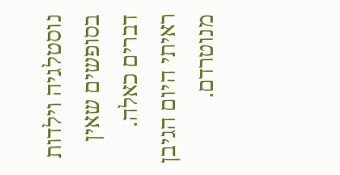נוסטלגיה וילדות בסופשים שאין דברים כאלה. ראיתי היום הגיבן מנוטרדם.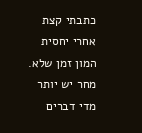כתבתי קצת אחרי יחסית המון זמן שלא.
מחר יש יותר מדי דברים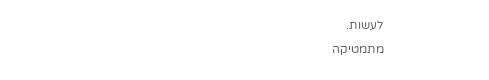לעשות.
מתמטיקה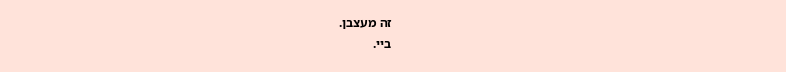זה מעצבן.
ביי.